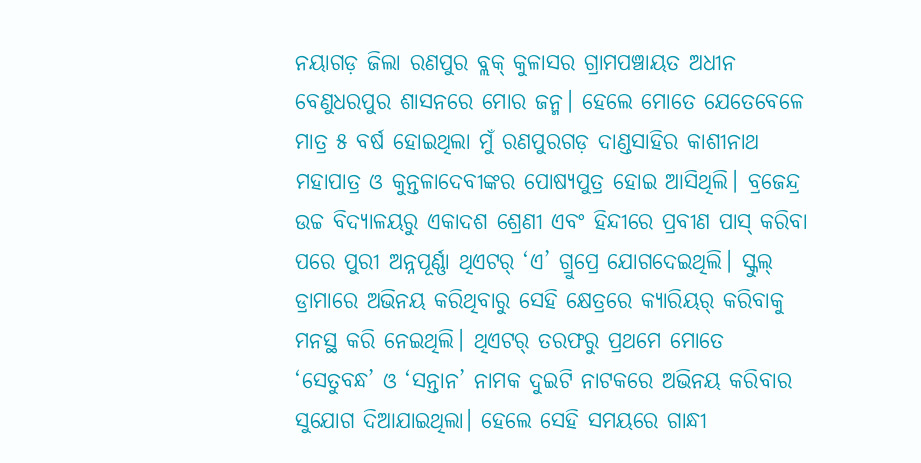ନୟାଗଡ଼ ଜିଲା ରଣପୁର ବ୍ଲକ୍ କୁଳାସର ଗ୍ରାମପଞ୍ଚାୟତ ଅଧୀନ ବେଣୁଧରପୁର ଶାସନରେ ମୋର ଜନ୍ମ। ହେଲେ ମୋତେ ଯେତେବେଳେ ମାତ୍ର ୫ ବର୍ଷ ହୋଇଥିଲା ମୁଁ ରଣପୁରଗଡ଼ ଦାଣ୍ଡସାହିର କାଶୀନାଥ ମହାପାତ୍ର ଓ କୁନ୍ତଳାଦେବୀଙ୍କର ପୋଷ୍ୟପୁତ୍ର ହୋଇ ଆସିଥିଲି। ବ୍ରଜେନ୍ଦ୍ର ଉଚ୍ଚ ବିଦ୍ୟାଳୟରୁ ଏକାଦଶ ଶ୍ରେଣୀ ଏବଂ ହିନ୍ଦୀରେ ପ୍ରବୀଣ ପାସ୍ କରିବା ପରେ ପୁରୀ ଅନ୍ନପୂର୍ଣ୍ଣା ଥିଏଟର୍ ‘ଏ’ ଗ୍ରୁପ୍ରେ ଯୋଗଦେଇଥିଲି। ସ୍କୁଲ୍ ଡ୍ରାମାରେ ଅଭିନୟ କରିଥିବାରୁ ସେହି କ୍ଷେତ୍ରରେ କ୍ୟାରିୟର୍ କରିବାକୁ ମନସ୍ଥ କରି ନେଇଥିଲି। ଥିଏଟର୍ ତରଫରୁ ପ୍ରଥମେ ମୋତେ ‘ସେତୁବନ୍ଧ’ ଓ ‘ସନ୍ତାନ’ ନାମକ ଦୁଇଟି ନାଟକରେ ଅଭିନୟ କରିବାର ସୁଯୋଗ ଦିଆଯାଇଥିଲା। ହେଲେ ସେହି ସମୟରେ ଗାନ୍ଧୀ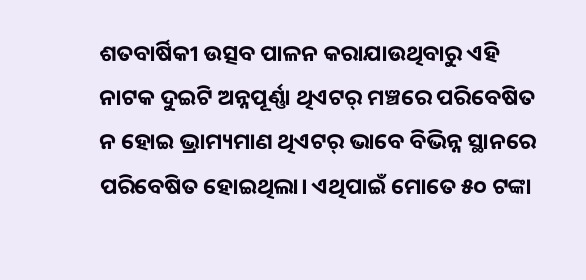ଶତବାର୍ଷିକୀ ଉତ୍ସବ ପାଳନ କରାଯାଉଥିବାରୁ ଏହି ନାଟକ ଦୁଇଟି ଅନ୍ନପୂର୍ଣ୍ଣା ଥିଏଟର୍ ମଞ୍ଚରେ ପରିବେଷିତ ନ ହୋଇ ଭ୍ରାମ୍ୟମାଣ ଥିଏଟର୍ ଭାବେ ବିଭିନ୍ନ ସ୍ଥାନରେ ପରିବେଷିତ ହୋଇଥିଲା। ଏଥିପାଇଁ ମୋତେ ୫୦ ଟଙ୍କା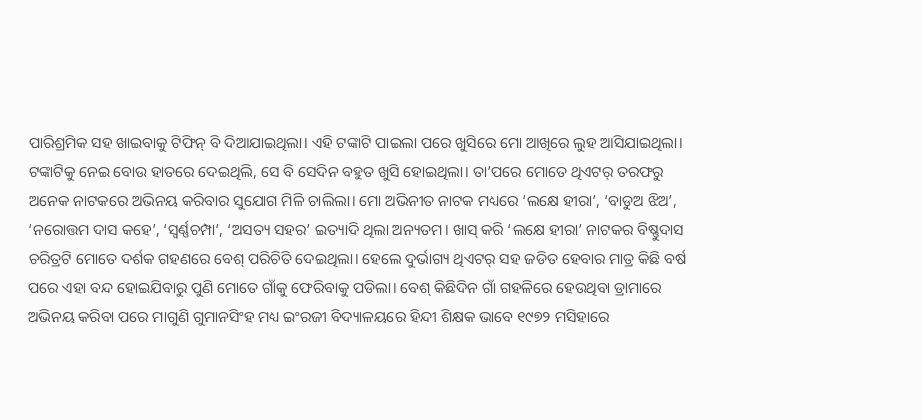ପାରିଶ୍ରମିକ ସହ ଖାଇବାକୁ ଟିଫିନ୍ ବି ଦିଆଯାଇଥିଲା। ଏହି ଟଙ୍କାଟି ପାଇଲା ପରେ ଖୁସିରେ ମୋ ଆଖିରେ ଲୁହ ଆସିଯାଇଥିଲା। ଟଙ୍କାଟିକୁ ନେଇ ବୋଉ ହାତରେ ଦେଇଥିଲି, ସେ ବି ସେଦିନ ବହୁତ ଖୁସି ହୋଇଥିଲା। ତା’ପରେ ମୋତେ ଥିଏଟର୍ ତରଫରୁ ଅନେକ ନାଟକରେ ଅଭିନୟ କରିବାର ସୁଯୋଗ ମିଳି ଚାଲିଲା। ମୋ ଅଭିନୀତ ନାଟକ ମଧ୍ୟରେ ‘ଲକ୍ଷେ ହୀରା’, ‘ବାଡୁଅ ଝିଅ’, ‘ନରୋତ୍ତମ ଦାସ କହେ’, ‘ସ୍ବର୍ଣ୍ଣଚମ୍ପା’, ‘ଅସତ୍ୟ ସହର’ ଇତ୍ୟାଦି ଥିଲା ଅନ୍ୟତମ। ଖାସ୍ କରି ‘ଲକ୍ଷେ ହୀରା’ ନାଟକର ବିଷ୍ଣୁଦାସ ଚରିତ୍ରଟି ମୋତେ ଦର୍ଶକ ଗହଣରେ ବେଶ୍ ପରିଚିତି ଦେଇଥିଲା। ହେଲେ ଦୁର୍ଭାଗ୍ୟ ଥିଏଟର୍ ସହ ଜଡିତ ହେବାର ମାତ୍ର କିଛି ବର୍ଷ ପରେ ଏହା ବନ୍ଦ ହୋଇଯିବାରୁ ପୁଣି ମୋତେ ଗାଁକୁ ଫେରିବାକୁ ପଡିଲା। ବେଶ୍ କିଛିଦିନ ଗାଁ ଗହଳିରେ ହେଉଥିବା ଡ୍ରାମାରେ ଅଭିନୟ କରିବା ପରେ ମାଗୁଣି ଗୁମାନସିଂହ ମଧ୍ୟ ଇଂରଜୀ ବିଦ୍ୟାଳୟରେ ହିନ୍ଦୀ ଶିକ୍ଷକ ଭାବେ ୧୯୭୨ ମସିହାରେ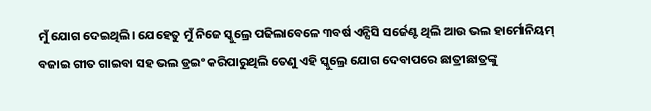ମୁଁ ଯୋଗ ଦେଇଥିଲି। ଯେହେତୁ ମୁଁ ନିଜେ ସ୍କୁଲ୍ରେ ପଢିଲାବେଳେ ୩ବର୍ଷ ଏନ୍ସିସି ସର୍ଜେଣ୍ଟ ଥିଲି ଆଉ ଭଲ ହାର୍ମୋନିୟମ୍ ବଜାଇ ଗୀତ ଗାଇବା ସହ ଭଲ ଡ୍ରଇଂ କରିପାରୁଥିଲି ତେଣୁ ଏହି ସ୍କୁଲ୍ରେ ଯୋଗ ଦେବାପରେ ଛାତ୍ରୀଛାତ୍ରଙ୍କୁ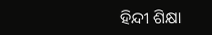ହିନ୍ଦୀ ଶିକ୍ଷା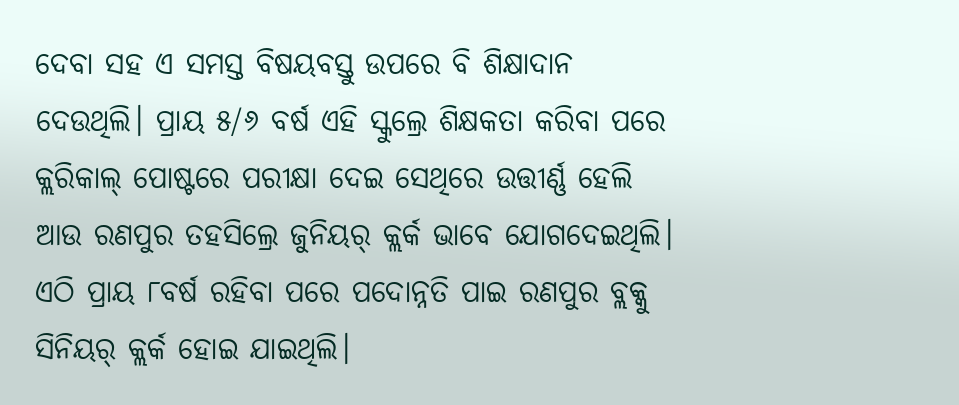ଦେବା ସହ ଏ ସମସ୍ତ ବିଷୟବସ୍ତୁ ଉପରେ ବି ଶିକ୍ଷାଦାନ ଦେଉଥିଲି। ପ୍ରାୟ ୫/୬ ବର୍ଷ ଏହି ସ୍କୁଲ୍ରେ ଶିକ୍ଷକତା କରିବା ପରେ କ୍ଲରିକାଲ୍ ପୋଷ୍ଟରେ ପରୀକ୍ଷା ଦେଇ ସେଥିରେ ଉତ୍ତୀର୍ଣ୍ଣ ହେଲି ଆଉ ରଣପୁର ତହସିଲ୍ରେ ଜୁନିୟର୍ କ୍ଲର୍କ ଭାବେ ଯୋଗଦେଇଥିଲି। ଏଠି ପ୍ରାୟ ୮ବର୍ଷ ରହିବା ପରେ ପଦୋନ୍ନତି ପାଇ ରଣପୁର ବ୍ଲକ୍କୁ ସିନିୟର୍ କ୍ଲର୍କ ହୋଇ ଯାଇଥିଲି।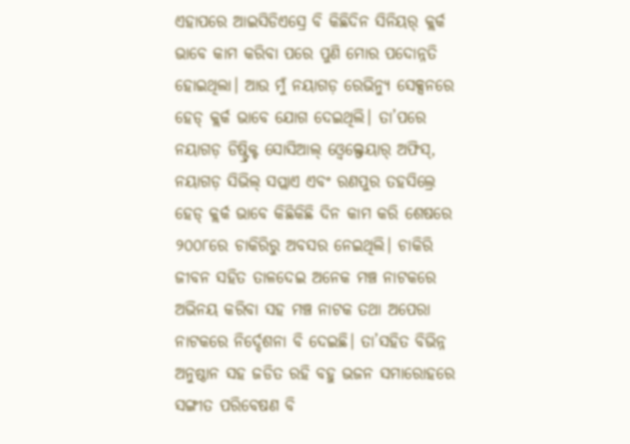ଏହାପରେ ଆଇସିଡିଏସ୍ରେ ବି କିଛିଦିନ ସିନିୟର୍ କ୍ଲର୍କ ଭାବେ କାମ କରିବା ପରେ ପୁଣି ମୋର ପଦୋନ୍ନତି ହୋଇଥିଲା। ଆଉ ମୁଁ ନୟାଗଡ଼ ରେଭିନ୍ୟୁ ସେକ୍ସନରେ ହେଡ୍ କ୍ଲର୍କ ଭାବେ ଯୋଗ ଦେଇଥିଲି। ତା’ପରେ ନୟାଗଡ଼ ଡିଷ୍ଟ୍ରିକ୍ଟ ସୋସିଆଲ୍ ଓ୍ବେଲ୍ଫେୟାର୍ ଅଫିସ୍, ନୟାଗଡ଼ ସିଭିଲ୍ ସପ୍ଲାଏ ଏବଂ ରଣପୁର ତହସିଲ୍ରେ ହେଡ୍ କ୍ଲର୍କ ଭାବେ କିଛିକିଛି ଦିନ କାମ କରି ଶେଷରେ ୨୦୦୮ରେ ଚାକିରିରୁ ଅବସର ନେଇଥିଲି। ଚାକିରି ଜୀବନ ସହିତ ତାଳଦେଇ ଅନେକ ମଞ୍ଚ ନାଟକରେ ଅଭିନୟ କରିବା ସହ ମଞ୍ଚ ନାଟକ ତଥା ଅପେରା ନାଟକରେ ନିର୍ଦ୍ଦେଶନା ବି ଦେଇଛି। ତା’ସହିତ ବିଭିନ୍ନ ଅନୁଷ୍ଠାନ ସହ ଜଡିତ ରହି ବହୁ ଭଜନ ସମାରୋହରେ ସଙ୍ଗୀତ ପରିବେଷଣ ବି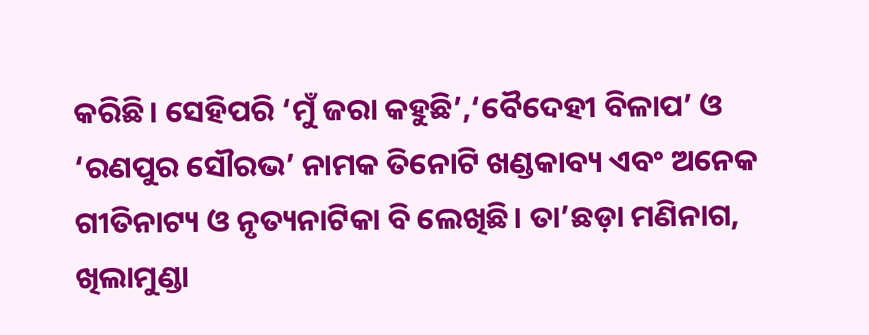କରିଛି। ସେହିପରି ‘ମୁଁ ଜରା କହୁଛି’,‘ବୈଦେହୀ ବିଳାପ’ ଓ ‘ରଣପୁର ସୌରଭ’ ନାମକ ତିନୋଟି ଖଣ୍ଡକାବ୍ୟ ଏବଂ ଅନେକ ଗୀତିନାଟ୍ୟ ଓ ନୃତ୍ୟନାଟିକା ବି ଲେଖିଛି। ତା’ଛଡ଼ା ମଣିନାଗ, ଖିଲାମୁଣ୍ଡା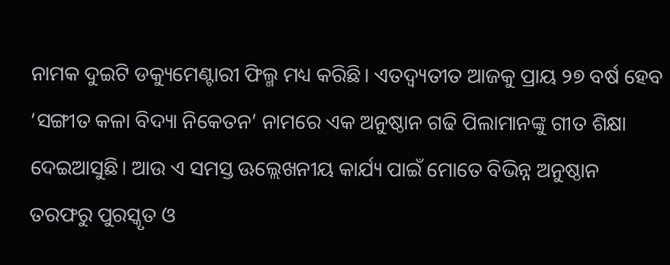ନାମକ ଦୁଇଟି ଡକ୍ୟୁମେଣ୍ଟାରୀ ଫିଲ୍ମ ମଧ୍ୟ କରିଛି। ଏତଦ୍ବ୍ୟତୀତ ଆଜକୁ ପ୍ରାୟ ୨୭ ବର୍ଷ ହେବ ‘ସଙ୍ଗୀତ କଳା ବିଦ୍ୟା ନିକେତନ’ ନାମରେ ଏକ ଅନୁଷ୍ଠାନ ଗଢି ପିଲାମାନଙ୍କୁ ଗୀତ ଶିକ୍ଷା ଦେଇଆସୁଛି। ଆଉ ଏ ସମସ୍ତ ଊଲ୍ଲେଖନୀୟ କାର୍ଯ୍ୟ ପାଇଁ ମୋତେ ବିଭିନ୍ନ ଅନୁଷ୍ଠାନ ତରଫରୁ ପୁରସ୍କୃତ ଓ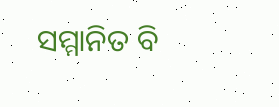ସମ୍ମାନିତ ବି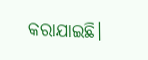କରାଯାଇଛି।